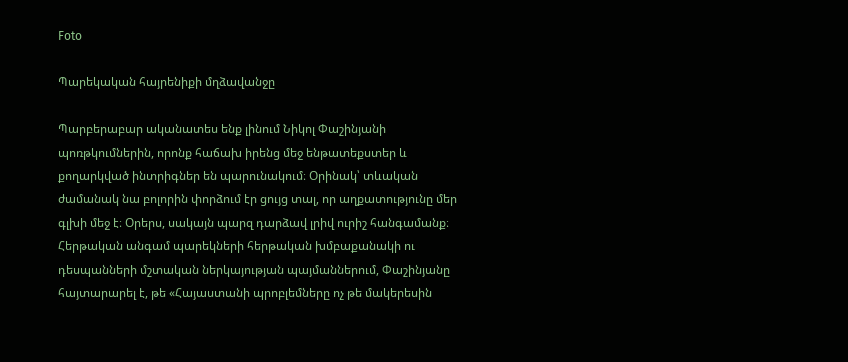Foto

Պարեկական հայրենիքի մղձավանջը

Պարբերաբար ականատես ենք լինում Նիկոլ Փաշինյանի պոռթկումներին, որոնք հաճախ իրենց մեջ ենթատեքստեր և քողարկված ինտրիգներ են պարունակում։ Օրինակ՝ տևական ժամանակ նա բոլորին փորձում էր ցույց տալ, որ աղքատությունը մեր գլխի մեջ է։ Օրերս, սակայն պարզ դարձավ լրիվ ուրիշ հանգամանք։ Հերթական անգամ պարեկների հերթական խմբաքանակի ու դեսպանների մշտական ներկայության պայմաններում, Փաշինյանը հայտարարել է, թե «Հայաստանի պրոբլեմները ոչ թե մակերեսին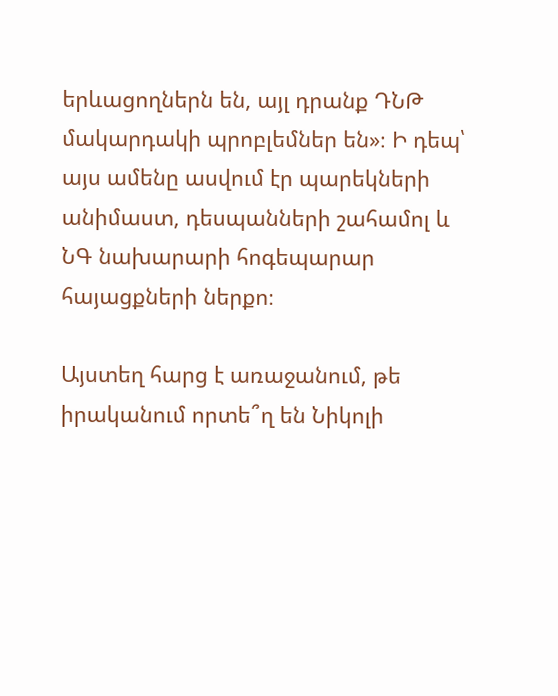երևացողներն են, այլ դրանք ԴՆԹ մակարդակի պրոբլեմներ են»։ Ի դեպ՝ այս ամենը ասվում էր պարեկների անիմաստ, դեսպանների շահամոլ և ՆԳ նախարարի հոգեպարար հայացքների ներքո։

Այստեղ հարց է առաջանում, թե իրականում որտե՞ղ են Նիկոլի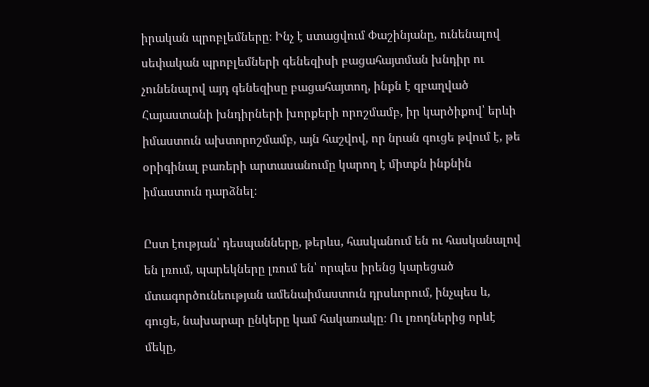իրական պրոբլեմները։ Ինչ է ստացվում Փաշինյանը, ունենալով սեփական պրոբլեմների գենեզիսի բացահայտման խնդիր ու չունենալով այդ գենեզիսը բացահայտող, ինքն է զբաղված Հայաստանի խնդիրների խորքերի որոշմամբ, իր կարծիքով՝ երևի իմաստուն ախտորոշմամբ, այն հաշվով, որ նրան գուցե թվում է, թե օրիգինալ բառերի արտասանումը կարող է միտքն ինքնին իմաստուն դարձնել։

Ըստ էության՝ դեսպանները, թերևս, հասկանում են ու հասկանալով են լռում, պարեկները լռում են՝ որպես իրենց կարեցած մտագործունեության ամենաիմաստուն դրսևորում, ինչպես և, գուցե, նախարար ընկերը կամ հակառակը։ Ու լռողներից որևէ մեկը,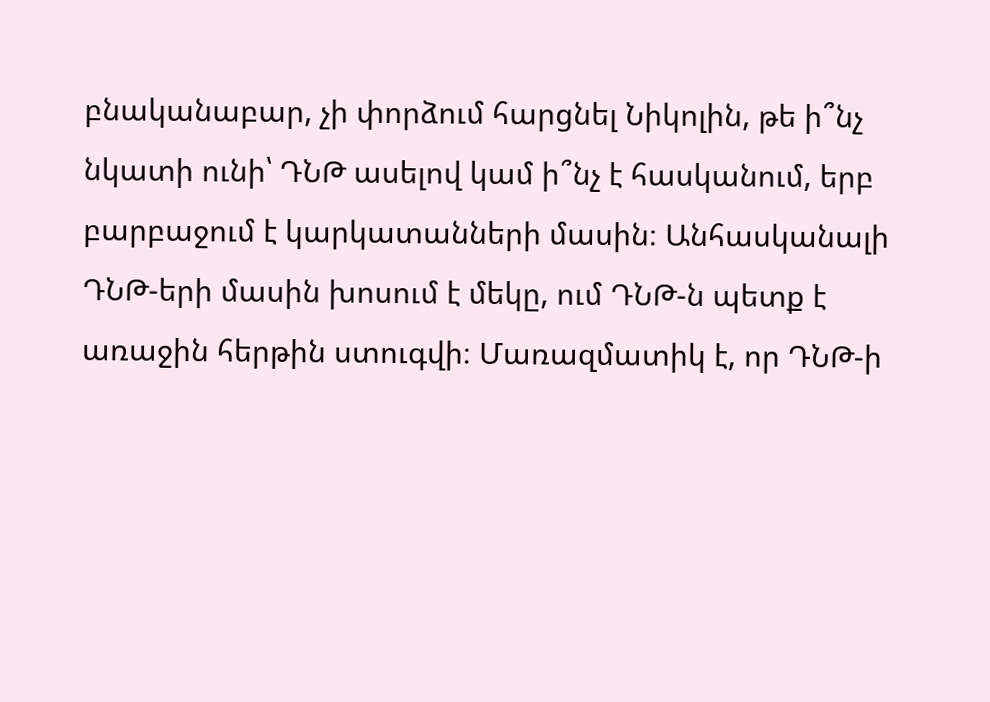բնականաբար, չի փորձում հարցնել Նիկոլին, թե ի՞նչ նկատի ունի՝ ԴՆԹ ասելով կամ ի՞նչ է հասկանում, երբ բարբաջում է կարկատանների մասին։ Անհասկանալի ԴՆԹ-երի մասին խոսում է մեկը, ում ԴՆԹ-ն պետք է առաջին հերթին ստուգվի։ Մառազմատիկ է, որ ԴՆԹ-ի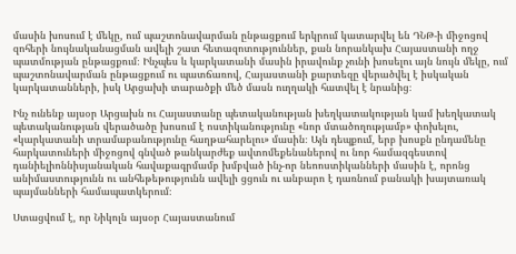մասին խոսում է մեկը, ում պաշտոնավարման ընթացքում երկրում կատարվել են ԴՆԹ-ի միջոցով զոհերի նույնականացման ավելի շատ հետազոտություններ, քան նորանկախ Հայաստանի ողջ պատմության ընթացքում։ Ինչպես և կարկատանի մասին իրավունք չունի խոսելու այն նույն մեկը, ում պաշտոնավարման ընթացքում ու պատճառով, Հայաստանի քարտեզը վերածվել է իսկական կարկատանների, իսկ Արցախի տարածքի մեծ մասն ուղղակի հատվել է նրանից։

Ինչ ունենք այսօր Արցախն ու Հայաստանը պետականության խեղկատակության կամ խեղկատակ պետականության վերածածը խոսում է ոստիկանությունը «նոր մտածողությամբ» փոխելու, «կարկատանի տրամաբանությունը հաղթահարելու» մասին։ Այն դեպքում, երբ խոսքն ընդամենը հարկատուների միջոցով գնված թանկարժեք ավտոմեքենաներով ու նոր համազգեստով դանիելիոննիսյանական հավաքագրմամբ խմբված ինչ-որ նեոոստիկանների մասին է, որոնց անիմաստությունն ու անհեթեթությունն ավելի ցցուն ու անբարո է դառնում բանակի խայտառակ պայմանների համապատկերում։

Ստացվում է, որ Նիկոլն այսօր Հայաստանում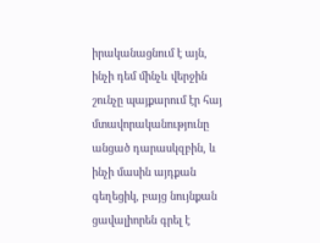իրականացնում է այն, ինչի դեմ մինչև վերջին շունչը պայքարում էր հայ մտավորականությունը անցած դարասկզբին, և ինչի մասին այդքան գեղեցիկ, բայց նույնքան ցավալիորեն գրել է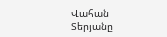Վահան Տերյանը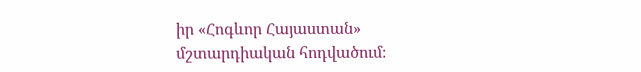իր «Հոգևոր Հայաստան» մշտարդիական հոդվածում։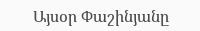Այսօր Փաշինյանը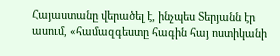Հայաստանը վերածել է, ինչպես Տերյանն էր ասում, «համազգեստը հագին հայ ոստիկանի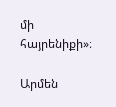մի հայրենիքի»։

Արմեն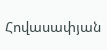Հովասափյան